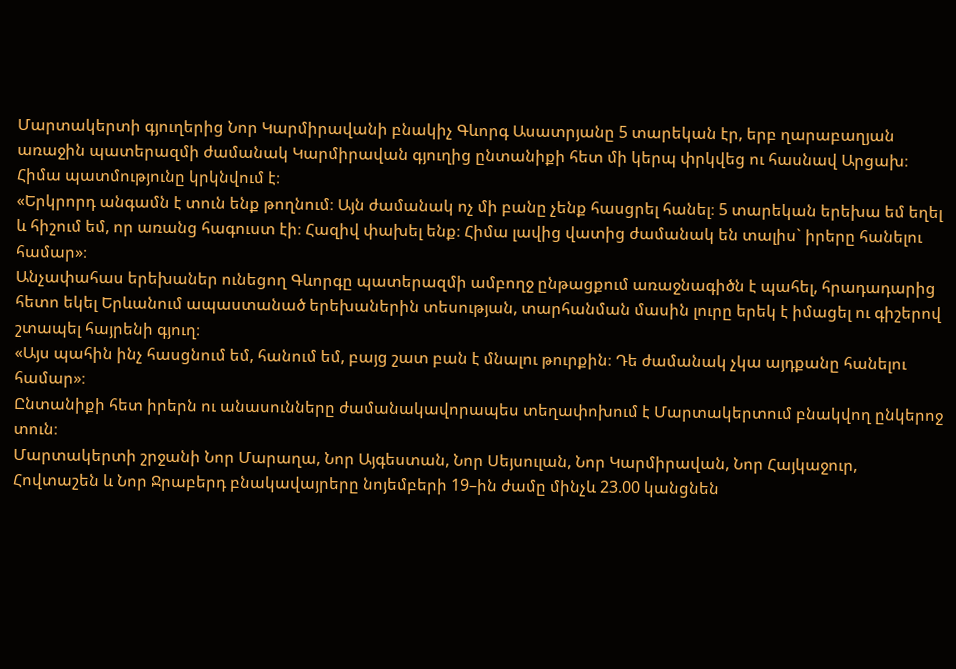Մարտակերտի գյուղերից Նոր Կարմիրավանի բնակիչ Գևորգ Ասատրյանը 5 տարեկան էր, երբ ղարաբաղյան առաջին պատերազմի ժամանակ Կարմիրավան գյուղից ընտանիքի հետ մի կերպ փրկվեց ու հասնավ Արցախ։ Հիմա պատմությունը կրկնվում է։
«Երկրորդ անգամն է տուն ենք թողնում։ Այն ժամանակ ոչ մի բանը չենք հասցրել հանել։ 5 տարեկան երեխա եմ եղել և հիշում եմ, որ առանց հագուստ էի։ Հազիվ փախել ենք։ Հիմա լավից վատից ժամանակ են տալիս` իրերը հանելու համար»։
Անչափահաս երեխաներ ունեցող Գևորգը պատերազմի ամբողջ ընթացքում առաջնագիծն է պահել, հրադադարից հետո եկել Երևանում ապաստանած երեխաներին տեսության, տարհանման մասին լուրը երեկ է իմացել ու գիշերով շտապել հայրենի գյուղ։
«Այս պահին ինչ հասցնում եմ, հանում եմ, բայց շատ բան է մնալու թուրքին։ Դե ժամանակ չկա այդքանը հանելու համար»։
Ընտանիքի հետ իրերն ու անասունները ժամանակավորապես տեղափոխում է Մարտակերտում բնակվող ընկերոջ տուն։
Մարտակերտի շրջանի Նոր Մարաղա, Նոր Այգեստան, Նոր Սեյսուլան, Նոր Կարմիրավան, Նոր Հայկաջուր, Հովտաշեն և Նոր Ջրաբերդ բնակավայրերը նոյեմբերի 19–ին ժամը մինչև 23.00 կանցնեն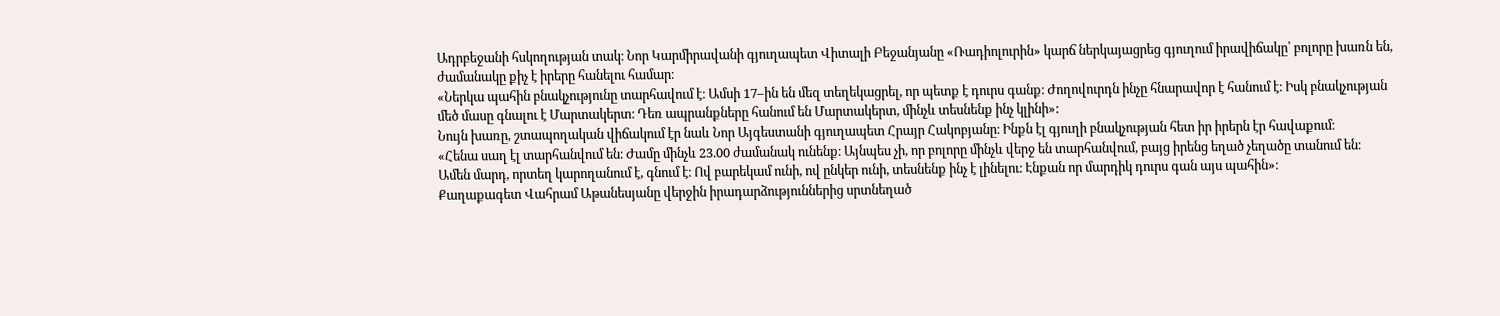Ադրբեջանի հսկողության տակ։ Նոր Կարմիրավանի գյուղապետ Վիտալի Բեջանյանը «Ռադիոլուրին» կարճ ներկայացրեց գյուղում իրավիճակը՝ բոլորը խառն են, ժամանակը քիչ է իրերը հանելու համար։
«Ներկա պահին բնակչությունը տարհավում է։ Ամսի 17–ին են մեզ տեղեկացրել, որ պետք է դուրս գանք։ Ժողովուրդն ինչը հնարավոր է հանում է։ Իսկ բնակչության մեծ մասը գնալու է Մարտակերտ։ Դեռ ապրանքները հանում են Մարտակերտ, մինչև տեսնենք ինչ կլինի»:
Նույն խառը, շտապողական վիճակում էր նաև Նոր Այգեստանի գյուղապետ Հրայր Հակոբյանը։ Ինքն էլ գյուղի բնակչության հետ իր իրերն էր հավաքում։
«Հենա սաղ էլ տարհանվում են։ Ժամը մինչև 23.00 ժամանակ ունենք։ Այնպես չի, որ բոլորը մինչև վերջ են տարհանվում, բայց իրենց եղած չեղածը տանում են։ Ամեն մարդ, որտեղ կարողանում է, գնում է։ Ով բարեկամ ունի, ով ընկեր ունի, տեսնենք ինչ է լինելու։ Էնքան որ մարդիկ դուրս գան այս պահին»։
Քաղաքագետ Վահրամ Աթանեսյանը վերջին իրադարձություններից սրտնեղած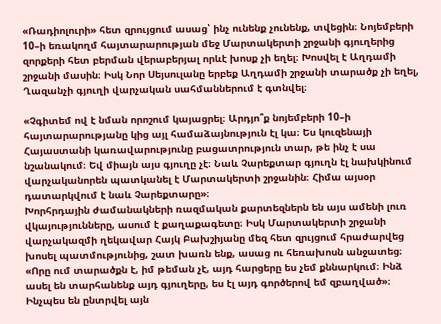«Ռադիոլուրի» հետ զրույցում ասաց՝ ինչ ունենք չունենք, տվեցին։ Նոյեմբերի 10–ի եռակողմ հայտարարության մեջ Մարտակերտի շրջանի գյուղերից զորքերի հետ բերման վերաբերյալ որևէ խոսք չի եղել։ Խոսվել է Աղդամի շրջանի մասին։ Իսկ Նոր Սեյսուլանը երբեք Աղդամի շրջանի տարածք չի եղել, Ղազանչի գյուղի վարչական սահմաններում է գտնվել։

«Չգիտեմ ով է նման որոշում կայացրել։ Արդյո՞ք նոյեմբերի 10–ի հայտարարությանը կից այլ համաձայնություն էլ կա։ Ես կուզենայի Հայաստանի կառավարությունը բացատրություն տար, թե ինչ է սա նշանակում։ Եվ միայն այս գյուղը չէ։ Նաև Չարեքտար գյուղն էլ նախկինում վարչականորեն պատկանել է Մարտակերտի շրջանին։ Հիմա այսօր դատարկվում է նաև Չարեքտարը»։
Խորհրդային ժամանակների ռազմական քարտեզներն են այս ամենի լուռ վկայությունները, ասում է քաղաքագետը։ Իսկ Մարտակերտի շրջանի վարչակազմի ղեկավար Հայկ Բախշիյանը մեզ հետ զրւյցում հրաժարվեց խոսել պատմությունից, շատ խառն ենք, ասաց ու հեռախոսն անջատեց։
«Որը ում տարածքն է, իմ թեման չէ, այդ հարցերը ես չեմ քննարկում։ Ինձ ասել են տարհանենք այդ գյուղերը, ես էլ այդ գործերով եմ զբաղված»։
Ինչպես են ընտրվել այն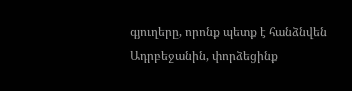գյուղերը, որոնք պետք է հանձնվեն Ադրբեջանին, փորձեցինք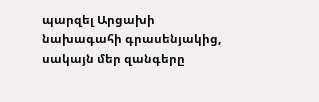պարզել Արցախի նախագահի գրասենյակից, սակայն մեր զանգերը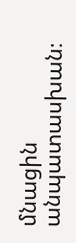մնացին անպատասխան։